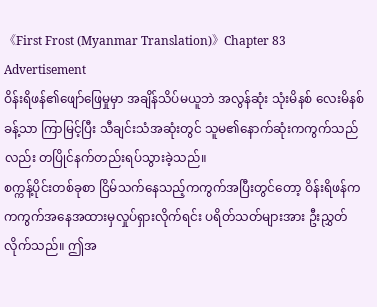《First Frost (Myanmar Translation)》Chapter 83
Advertisement
ဝိန်းရိဖန်၏ဖျော်ဖြေမှုမှာ အချိန်သိပ်မယူဘဲ အလွန်ဆုံး သုံးမိနစ် လေးမိနစ်ခန့်သာ ကြာမြင့်ပြီး သီချင်းသံအဆုံးတွင် သူမ၏နောက်ဆုံးကကွက်သည်လည်း တပြိုင်နက်တည်းရပ်သွားခဲ့သည်။
စက္ကန့်ပိုင်းတစ်ခုစာ ငြိမ်သက်နေသည့်ကကွက်အပြီးတွင်တော့ ဝိန်းရိဖန်က ကကွက်အနေအထားမှလှုပ်ရှားလိုက်ရင်း ပရိတ်သတ်များအား ဦးညွှတ်လိုက်သည်။ ဤအ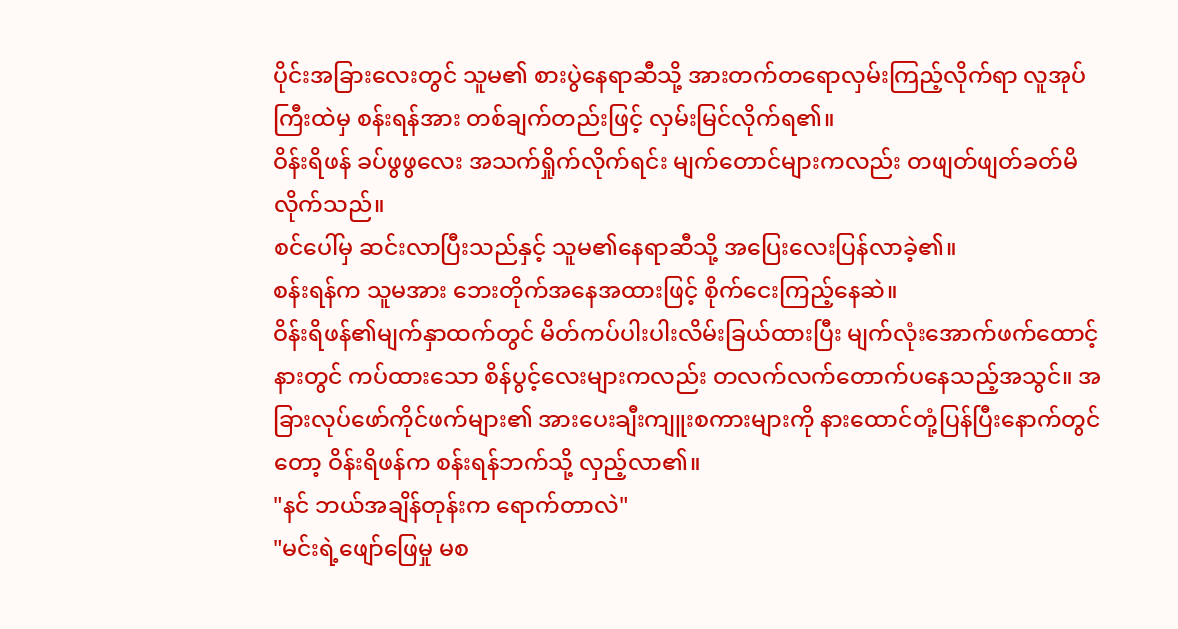ပိုင်းအခြားလေးတွင် သူမ၏ စားပွဲနေရာဆီသို့ အားတက်တရောလှမ်းကြည့်လိုက်ရာ လူအုပ်ကြီးထဲမှ စန်းရန်အား တစ်ချက်တည်းဖြင့် လှမ်းမြင်လိုက်ရ၏။
ဝိန်းရိဖန် ခပ်ဖွဖွလေး အသက်ရှိုက်လိုက်ရင်း မျက်တောင်များကလည်း တဖျတ်ဖျတ်ခတ်မိလိုက်သည်။
စင်ပေါ်မှ ဆင်းလာပြီးသည်နှင့် သူမ၏နေရာဆီသို့ အပြေးလေးပြန်လာခဲ့၏။
စန်းရန်က သူမအား ဘေးတိုက်အနေအထားဖြင့် စိုက်ငေးကြည့်နေဆဲ။
ဝိန်းရိဖန်၏မျက်နှာထက်တွင် မိတ်ကပ်ပါးပါးလိမ်းခြယ်ထားပြီး မျက်လုံးအောက်ဖက်ထောင့်နားတွင် ကပ်ထားသော စိန်ပွင့်လေးများကလည်း တလက်လက်တောက်ပနေသည့်အသွင်။ အခြားလုပ်ဖော်ကိုင်ဖက်များ၏ အားပေးချီးကျူးစကားများကို နားထောင်တုံ့ပြန်ပြီးနောက်တွင်တော့ ဝိန်းရိဖန်က စန်းရန်ဘက်သို့ လှည့်လာ၏။
"နင် ဘယ်အချိန်တုန်းက ရောက်တာလဲ"
"မင်းရဲ့ဖျော်ဖြေမှု မစ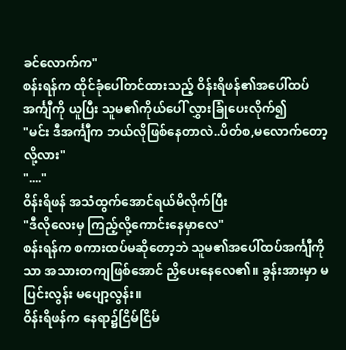ခင်လောက်က"
စန်းရန်က ထိုင်ခုံပေါ်တင်ထားသည့် ဝိန်းရိဖန်၏အပေါ်ထပ်အင်္ကျီကို ယူပြီး သူမ၏ကိုယ်ပေါ် လွှားခြုံပေးလိုက်၍
"မင်း ဒီအင်္ကျီက ဘယ်လိုဖြစ်နေတာလဲ..ပိတ်စ,မလောက်တော့လို့လား"
"...."
ဝိန်းရိဖန် အသံထွက်အောင်ရယ်မိလိုက်ပြီး
"ဒီလိုလေးမှ ကြည့်လို့ကောင်းနေမှာလေ"
စန်းရန်က စကားထပ်မဆိုတော့ဘဲ သူမ၏အပေါ်ထပ်အင်္ကျီကိုသာ အသားတကျဖြစ်အောင် ညှိပေးနေလေ၏။ ခွန်းအားမှာ မပြင်းလွန်း မပျော့လွန်း။
ဝိန်းရိဖန်က နေရာ၌ငြိမ်ငြိမ်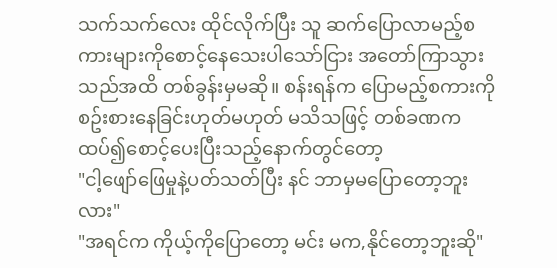သက်သက်လေး ထိုင်လိုက်ပြီး သူ ဆက်ပြောလာမည့်စကားများကိုစောင့်နေသေးပါသော်ငြား အတော်ကြာသွားသည်အထိ တစ်ခွန်းမှမဆို။ စန်းရန်က ပြောမည့်စကားကိုစဥ်းစားနေခြင်းဟုတ်မဟုတ် မသိသဖြင့် တစ်ခဏကထပ်၍စောင့်ပေးပြီးသည့်နောက်တွင်တော့
"ငါ့ဖျော်ဖြေမှုနဲ့ပတ်သတ်ပြီး နင် ဘာမှမပြောတော့ဘူးလား"
"အရင်က ကိုယ့်ကိုပြောတော့ မင်း မက,နိုင်တော့ဘူးဆို"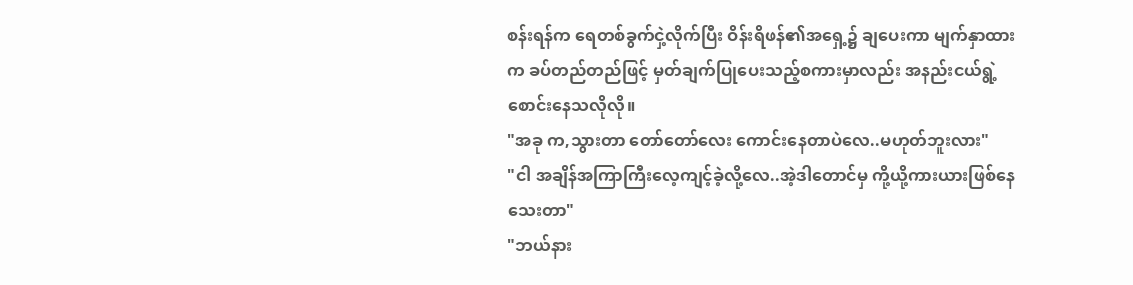စန်းရန်က ရေတစ်ခွက်ငှဲ့လိုက်ပြီး ဝိန်းရိဖန်၏အရှေ့၌ ချပေးကာ မျက်နှာထားက ခပ်တည်တည်ဖြင့် မှတ်ချက်ပြုပေးသည့်စကားမှာလည်း အနည်းငယ်ရွဲ့စောင်းနေသလိုလို။
"အခု က,သွားတာ တော်တော်လေး ကောင်းနေတာပဲလေ..မဟုတ်ဘူးလား"
"ငါ အချိန်အကြာကြီးလေ့ကျင့်ခဲ့လို့လေ..အဲ့ဒါတောင်မှ ကို့ယို့ကားယားဖြစ်နေသေးတာ"
"ဘယ်နား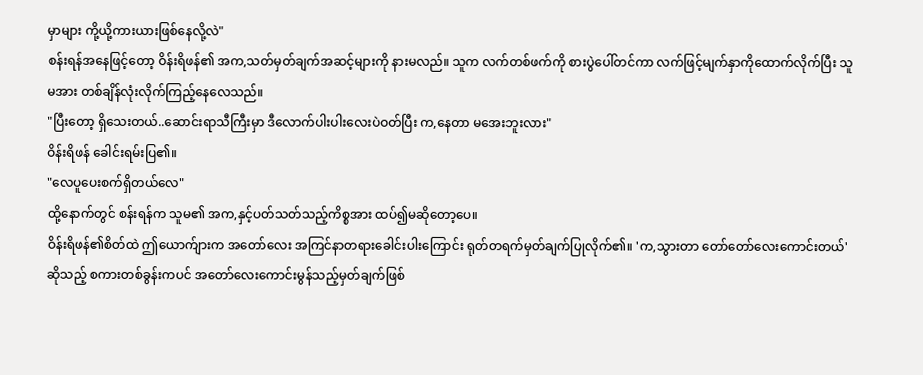မှာများ ကို့ယို့ကားယားဖြစ်နေလို့လဲ"
စန်းရန်အနေဖြင့်တော့ ဝိန်းရိဖန်၏ အက,သတ်မှတ်ချက်အဆင့်များကို နားမလည်။ သူက လက်တစ်ဖက်ကို စားပွဲပေါ်တင်ကာ လက်ဖြင့်မျက်နှာကိုထောက်လိုက်ပြီး သူမအား တစ်ချိန်လုံးလိုက်ကြည့်နေလေသည်။
"ပြီးတော့ ရှိသေးတယ်..ဆောင်းရာသီကြီးမှာ ဒီလောက်ပါးပါးလေးပဲဝတ်ပြီး က,နေတာ မအေးဘူးလား"
ဝိန်းရိဖန် ခေါင်းရမ်းပြ၏။
"လေပူပေးစက်ရှိတယ်လေ"
ထို့နောက်တွင် စန်းရန်က သူမ၏ အက,နှင့်ပတ်သတ်သည့်ကိစ္စအား ထပ်၍မဆိုတော့ပေ။
ဝိန်းရိဖန်၏စိတ်ထဲ ဤယောက်ျားက အတော်လေး အကြင်နာတရားခေါင်းပါးကြောင်း ရုတ်တရက်မှတ်ချက်ပြုလိုက်၏။ 'က,သွားတာ တော်တော်လေးကောင်းတယ်' ဆိုသည့် စကားတစ်ခွန်းကပင် အတော်လေးကောင်းမွန်သည့်မှတ်ချက်ဖြစ်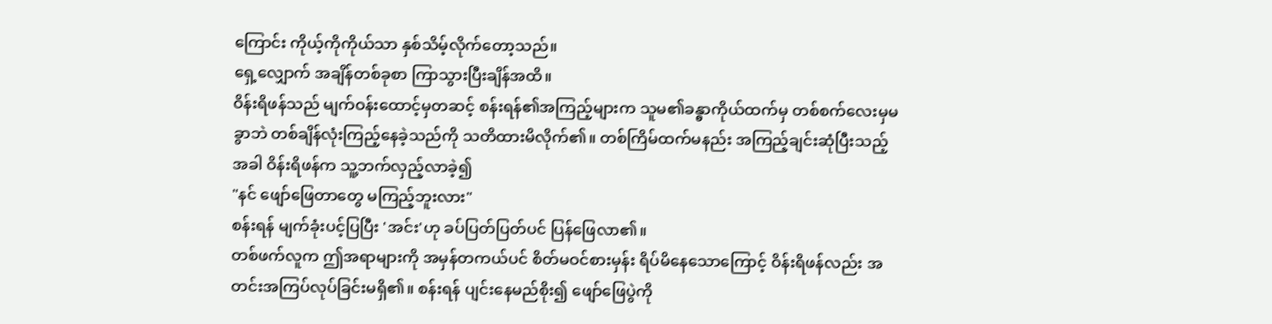ကြောင်း ကိုယ့်ကိုကိုယ်သာ နှစ်သိမ့်လိုက်တော့သည်။
ရှေ့လျှောက် အချိန်တစ်ခုစာ ကြာသွားပြီးချိန်အထိ။
ဝိန်းရိဖန်သည် မျက်ဝန်းထောင့်မှတဆင့် စန်းရန်၏အကြည့်များက သူမ၏ခန္ဓာကိုယ်ထက်မှ တစ်စက်လေးမှမခွာဘဲ တစ်ချိန်လုံးကြည့်နေခဲ့သည်ကို သတိထားမိလိုက်၏။ တစ်ကြိမ်ထက်မနည်း အကြည့်ချင်းဆုံပြီးသည့်အခါ ဝိန်းရိဖန်က သူ့ဘက်လှည့်လာခဲ့၍
"နင် ဖျော်ဖြေတာတွေ မကြည့်ဘူးလား"
စန်းရန် မျက်ခုံးပင့်ပြပြီး 'အင်း'ဟု ခပ်ပြတ်ပြတ်ပင် ပြန်ဖြေလာ၏။
တစ်ဖက်လူက ဤအရာများကို အမှန်တကယ်ပင် စိတ်မဝင်စားမှန်း ရိပ်မိနေသောကြောင့် ဝိန်းရိဖန်လည်း အတင်းအကြပ်လုပ်ခြင်းမရှိ၏။ စန်းရန် ပျင်းနေမည်စိုး၍ ဖျော်ဖြေပွဲကို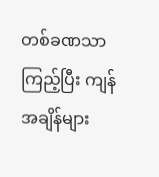တစ်ခဏသာကြည့်ပြီး ကျန်အချိန်များ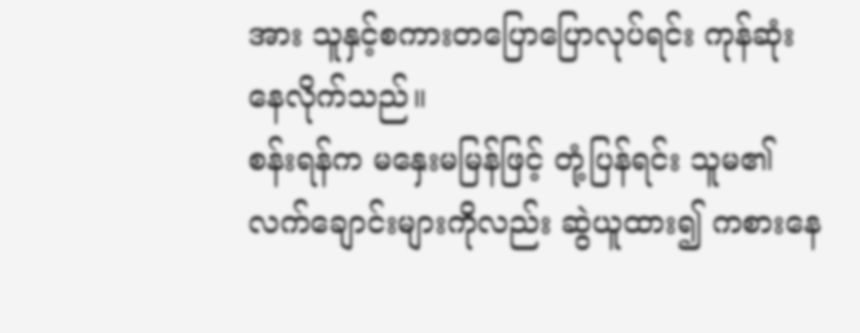အား သူနှင့်စကားတပြောပြောလုပ်ရင်း ကုန်ဆုံးနေလိုက်သည်။
စန်းရန်က မနှေးမမြန်ဖြင့် တုံ့ပြန်ရင်း သူမ၏လက်ချောင်းများကိုလည်း ဆွဲယူထား၍ ကစားနေ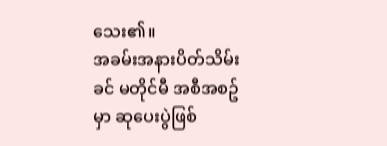သေး၏။
အခမ်းအနားပိတ်သိမ်းခင် မတိုင်မီ အစီအစဥ်မှာ ဆုပေးပွဲဖြစ်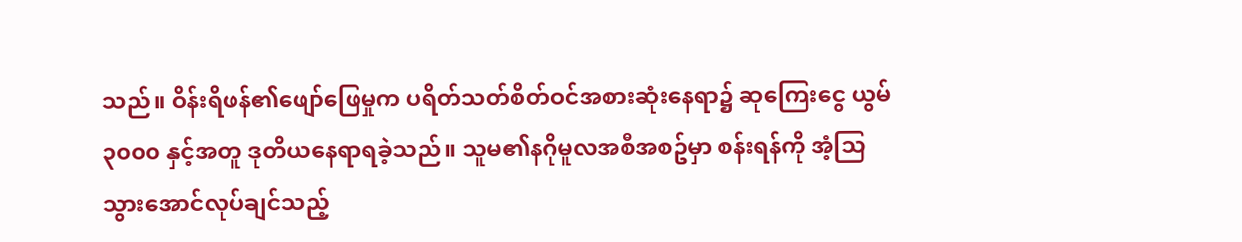သည်။ ဝိန်းရိဖန်၏ဖျော်ဖြေမှုက ပရိတ်သတ်စိတ်ဝင်အစားဆုံးနေရာ၌ ဆုကြေးငွေ ယွမ် ၃၀၀၀ နှင့်အတူ ဒုတိယနေရာရခဲ့သည်။ သူမ၏နဂိုမူလအစီအစဥ်မှာ စန်းရန်ကို အံ့သြသွားအောင်လုပ်ချင်သည့်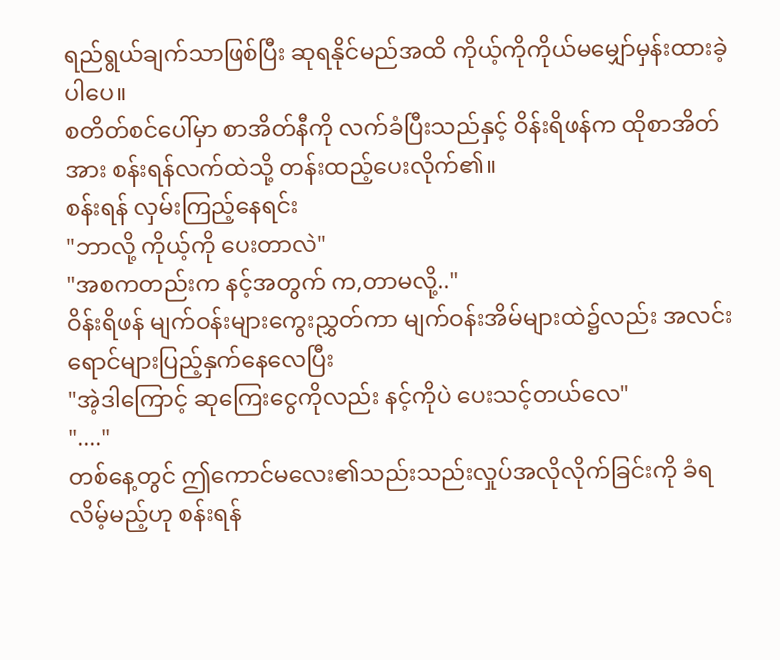ရည်ရွယ်ချက်သာဖြစ်ပြီး ဆုရနိုင်မည်အထိ ကိုယ့်ကိုကိုယ်မမျှော်မှန်းထားခဲ့ပါပေ။
စတိတ်စင်ပေါ်မှာ စာအိတ်နီကို လက်ခံပြီးသည်နှင့် ဝိန်းရိဖန်က ထိုစာအိတ်အား စန်းရန်လက်ထဲသို့ တန်းထည့်ပေးလိုက်၏။
စန်းရန် လှမ်းကြည့်နေရင်း
"ဘာလို့ ကိုယ့်ကို ပေးတာလဲ"
"အစကတည်းက နင့်အတွက် က,တာမလို့.."
ဝိန်းရိဖန် မျက်ဝန်းများကွေးညွှတ်ကာ မျက်ဝန်းအိမ်များထဲ၌လည်း အလင်းရောင်များပြည့်နှက်နေလေပြီး
"အဲ့ဒါကြောင့် ဆုကြေးငွေကိုလည်း နင့်ကိုပဲ ပေးသင့်တယ်လေ"
"...."
တစ်နေ့တွင် ဤကောင်မလေး၏သည်းသည်းလှုပ်အလိုလိုက်ခြင်းကို ခံရလိမ့်မည့်ဟု စန်းရန်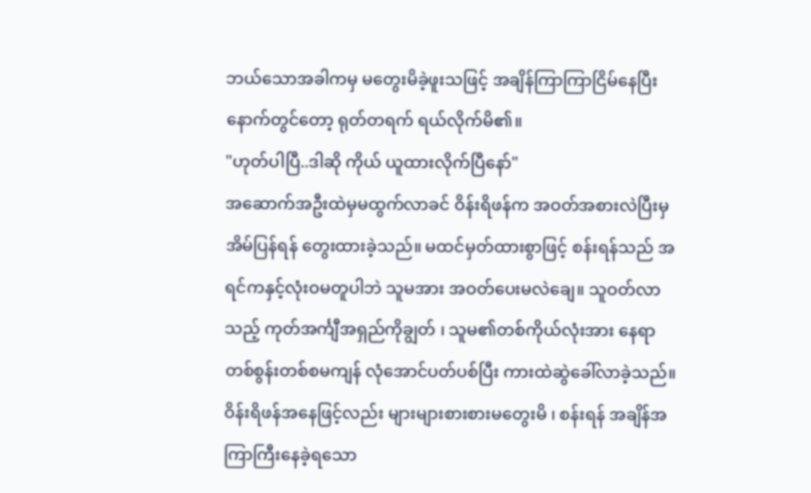ဘယ်သောအခါကမှ မတွေးမိခဲ့ဖူးသဖြင့် အချိန်ကြာကြာငြိမ်နေပြီးနောက်တွင်တော့ ရုတ်တရက် ရယ်လိုက်မိ၏။
"ဟုတ်ပါပြီ..ဒါဆို ကိုယ် ယူထားလိုက်ပြီနော်"
အဆောက်အဦးထဲမှမထွက်လာခင် ဝိန်းရိဖန်က အဝတ်အစားလဲပြီးမှ အိမ်ပြန်ရန် တွေးထားခဲ့သည်။ မထင်မှတ်ထားစွာဖြင့် စန်းရန်သည် အရင်ကနှင့်လုံးဝမတူပါဘဲ သူမအား အဝတ်ပေးမလဲချေ။ သူဝတ်လာသည့် ကုတ်အင်္ကျီအရှည်ကိုချွတ် ၊ သူမ၏တစ်ကိုယ်လုံးအား နေရာတစ်စွန်းတစ်စမကျန် လုံအောင်ပတ်ပစ်ပြီး ကားထဲဆွဲခေါ်လာခဲ့သည်။
ဝိန်းရိဖန်အနေဖြင့်လည်း များများစားစားမတွေးမိ ၊ စန်းရန် အချိန်အကြာကြီးနေခဲ့ရသော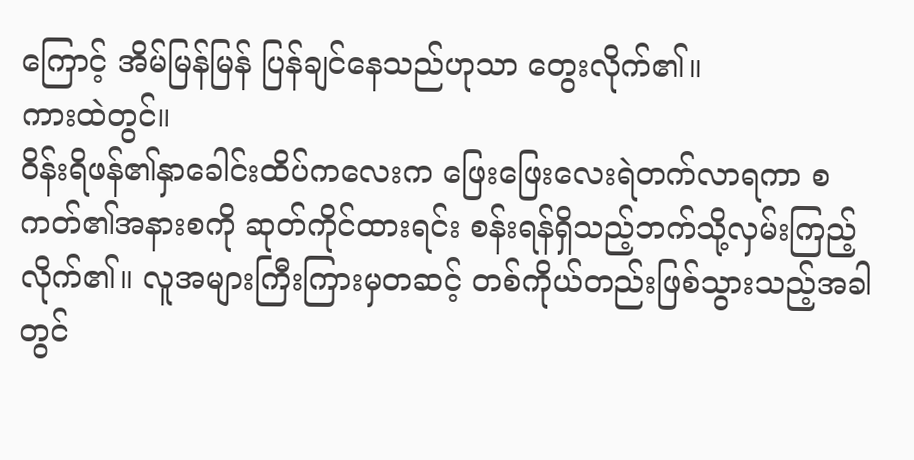ကြောင့် အိမ်မြန်မြန် ပြန်ချင်နေသည်ဟုသာ တွေးလိုက်၏။
ကားထဲတွင်။
ဝိန်းရိဖန်၏နှာခေါင်းထိပ်ကလေးက ဖြေးဖြေးလေးရဲတက်လာရကာ စကတ်၏အနားစကို ဆုတ်ကိုင်ထားရင်း စန်းရန်ရှိသည့်ဘက်သို့လှမ်းကြည့်လိုက်၏။ လူအများကြီးကြားမှတဆင့် တစ်ကိုယ်တည်းဖြစ်သွားသည့်အခါတွင်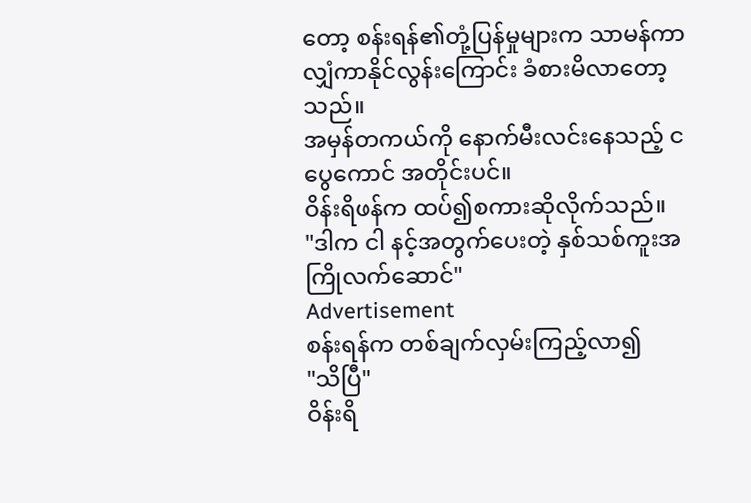တော့ စန်းရန်၏တုံ့ပြန်မှုများက သာမန်ကာလျှံကာနိုင်လွန်းကြောင်း ခံစားမိလာတော့သည်။
အမှန်တကယ်ကို နောက်မီးလင်းနေသည့် ငပွေကောင် အတိုင်းပင်။
ဝိန်းရိဖန်က ထပ်၍စကားဆိုလိုက်သည်။
"ဒါက ငါ နင့်အတွက်ပေးတဲ့ နှစ်သစ်ကူးအကြိုလက်ဆောင်"
Advertisement
စန်းရန်က တစ်ချက်လှမ်းကြည့်လာ၍
"သိပြီ"
ဝိန်းရိ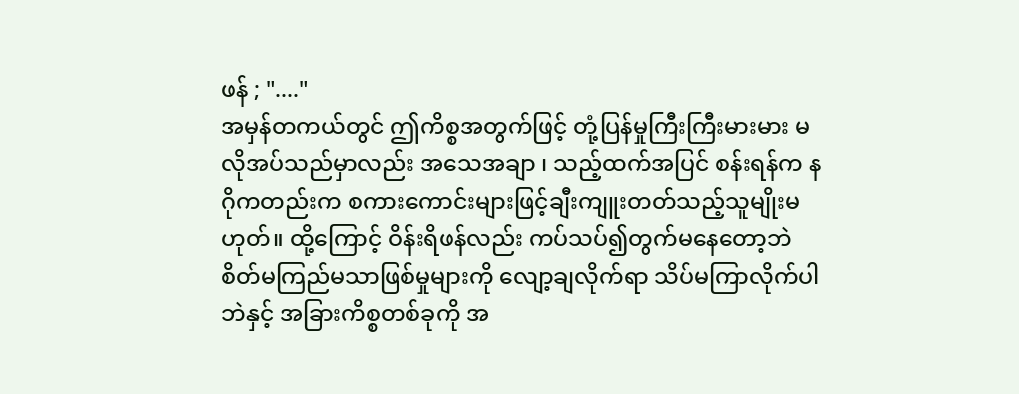ဖန် ; "...."
အမှန်တကယ်တွင် ဤကိစ္စအတွက်ဖြင့် တုံ့ပြန်မှုကြီးကြီးမားမား မလိုအပ်သည်မှာလည်း အသေအချာ ၊ သည့်ထက်အပြင် စန်းရန်က နဂိုကတည်းက စကားကောင်းများဖြင့်ချီးကျူးတတ်သည့်သူမျိုးမဟုတ်။ ထို့ကြောင့် ဝိန်းရိဖန်လည်း ကပ်သပ်၍တွက်မနေတော့ဘဲ စိတ်မကြည်မသာဖြစ်မှုများကို လျော့ချလိုက်ရာ သိပ်မကြာလိုက်ပါဘဲနှင့် အခြားကိစ္စတစ်ခုကို အ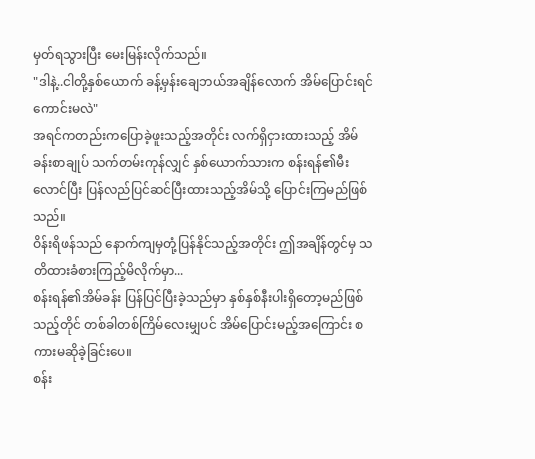မှတ်ရသွားပြီး မေးမြန်းလိုက်သည်။
"ဒါနဲ့..ငါတို့နှစ်ယောက် ခန့်မှန်းချေဘယ်အချိန်လောက် အိမ်ပြောင်းရင်ကောင်းမလဲ"
အရင်ကတည်းကပြောခဲ့ဖူးသည့်အတိုင်း လက်ရှိငှားထားသည့် အိမ်ခန်းစာချုပ် သက်တမ်းကုန်လျှင် နှစ်ယောက်သားက စန်းရန်၏မီးလောင်ပြီး ပြန်လည်ပြင်ဆင်ပြီးထားသည့်အိမ်သို့ ပြောင်းကြမည်ဖြစ်သည်။
ဝိန်းရိဖန်သည် နောက်ကျမှတုံ့ပြန်နိုင်သည့်အတိုင်း ဤအချိန်တွင်မှ သတိထားခံစားကြည့်မိလိုက်မှာ...
စန်းရန်၏အိမ်ခန်း ပြန်ပြင်ပြီးခဲ့သည်မှာ နှစ်နှစ်နီးပါးရှိတော့မည်ဖြစ်သည့်တိုင် တစ်ခါတစ်ကြိမ်လေးမျှပင် အိမ်ပြောင်းမည့်အကြောင်း စကားမဆိုခဲ့ခြင်းပေ။
စန်း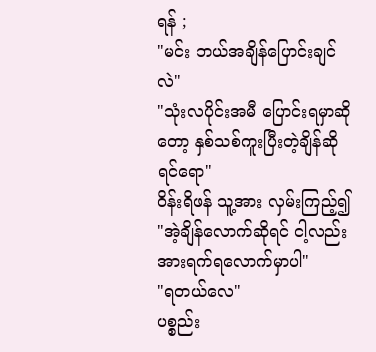ရန် ;
"မင်း ဘယ်အချိန်ပြောင်းချင်လဲ"
"သုံးလပိုင်းအမီ ပြောင်းရမှာဆိုတော့ နှစ်သစ်ကူးပြီးတဲ့ချိန်ဆိုရင်ရော"
ဝိန်းရိဖန် သူ့အား လှမ်းကြည့်၍
"အဲ့ချိန်လောက်ဆိုရင် ငါ့လည်း အားရက်ရလောက်မှာပါ"
"ရတယ်လေ"
ပစ္စည်း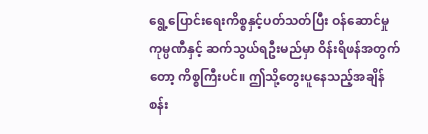ရွေ့ပြောင်းရေးကိစ္စနှင့်ပတ်သတ်ပြီး ဝန်ဆောင်မှုကုမ္ပဏီနှင့် ဆက်သွယ်ရဦးမည်မှာ ဝိန်းရိဖန်အတွက်တော့ ကိစ္စကြီးပင်။ ဤသို့တွေးပူနေသည့်အချိန် စန်း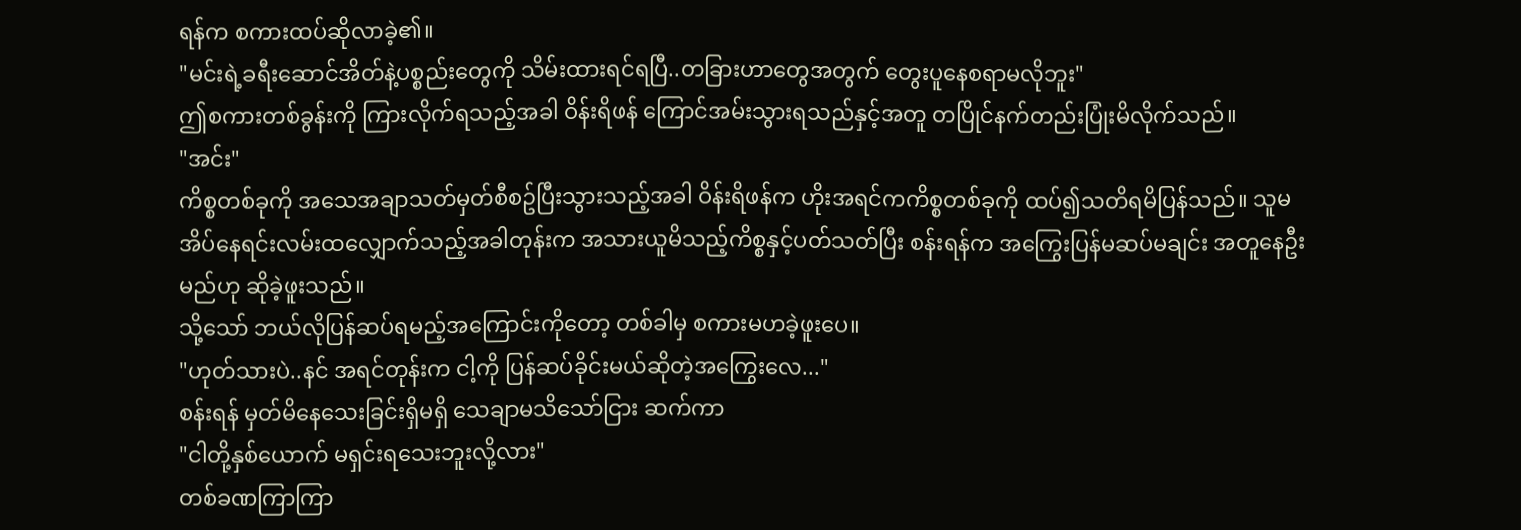ရန်က စကားထပ်ဆိုလာခဲ့၏။
"မင်းရဲ့ခရီးဆောင်အိတ်နဲ့ပစ္စည်းတွေကို သိမ်းထားရင်ရပြီ..တခြားဟာတွေအတွက် တွေးပူနေစရာမလိုဘူး"
ဤစကားတစ်ခွန်းကို ကြားလိုက်ရသည့်အခါ ဝိန်းရိဖန် ကြောင်အမ်းသွားရသည်နှင့်အတူ တပြိုင်နက်တည်းပြုံးမိလိုက်သည်။
"အင်း"
ကိစ္စတစ်ခုကို အသေအချာသတ်မှတ်စီစဥ်ပြီးသွားသည့်အခါ ဝိန်းရိဖန်က ဟိုးအရင်ကကိစ္စတစ်ခုကို ထပ်၍သတိရမိပြန်သည်။ သူမ အိပ်နေရင်းလမ်းထလျှောက်သည့်အခါတုန်းက အသားယူမိသည့်ကိစ္စနှင့်ပတ်သတ်ပြီး စန်းရန်က အကြွေးပြန်မဆပ်မချင်း အတူနေဦးမည်ဟု ဆိုခဲ့ဖူးသည်။
သို့သော် ဘယ်လိုပြန်ဆပ်ရမည့်အကြောင်းကိုတော့ တစ်ခါမှ စကားမဟခဲ့ဖူးပေ။
"ဟုတ်သားပဲ..နင် အရင်တုန်းက ငါ့ကို ပြန်ဆပ်ခိုင်းမယ်ဆိုတဲ့အကြွေးလေ..."
စန်းရန် မှတ်မိနေသေးခြင်းရှိမရှိ သေချာမသိသော်ငြား ဆက်ကာ
"ငါတို့နှစ်ယောက် မရှင်းရသေးဘူးလို့လား"
တစ်ခဏကြာကြာ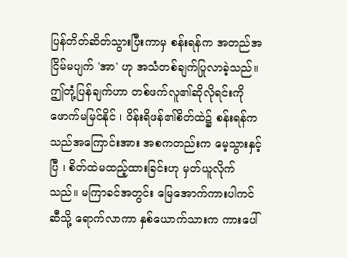ပြန်တိတ်ဆိတ်သွားပြီးကာမှ စန်းရန်က အတည်အငြိမ်မပျက် 'အာ' ဟု အသံတစ်ချက်ပြုလာခဲ့သည်။
ဤတုံ့ပြန်ချက်ဟာ တစ်ဖက်လူ၏ဆိုလိုရင်းကို ဖောက်မမြင်နိုင် ၊ ဝိန်းရိဖန်၏စိတ်ထဲ၌ စန်းရန်က သည်အကြောင်းအား အစကတည်းက မေ့သွားနှင့်ပြီ ၊ စိတ်ထဲမထည့်ထားခြင်းဟု မှတ်ယူလိုက်သည်။ မကြာခင်အတွင်း မြေအောက်ကားပါကင်ဆီသို့ ရောက်လာကာ နှစ်ယောက်သားက ကားပေါ်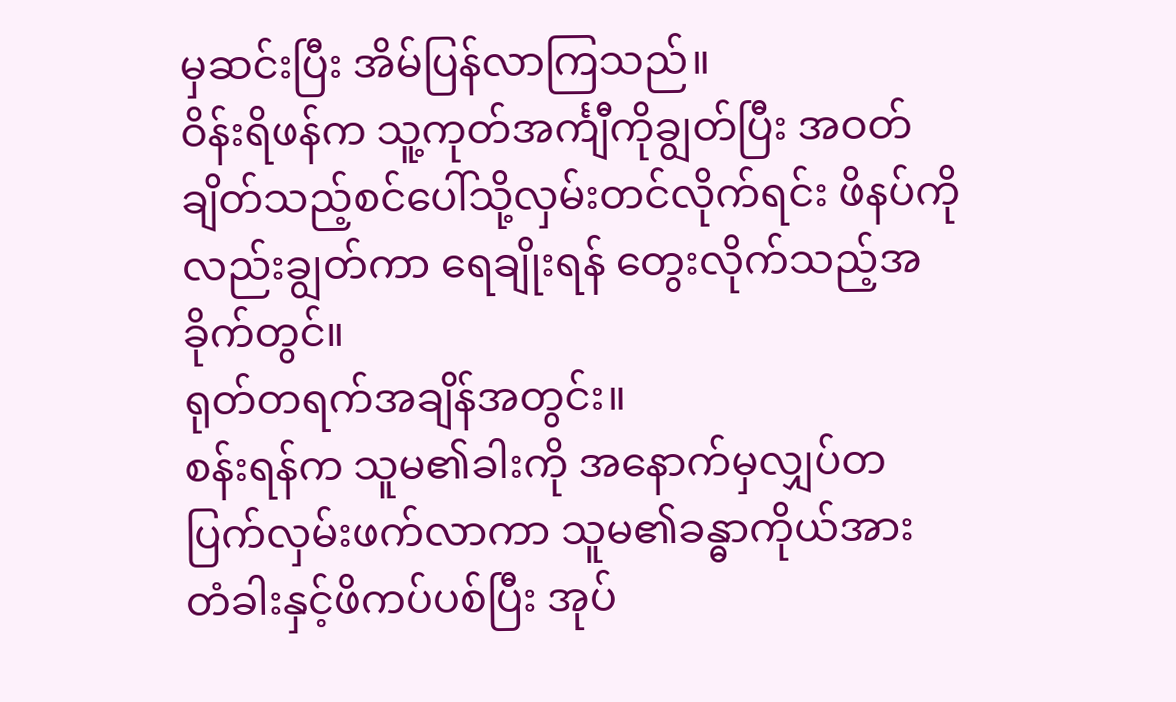မှဆင်းပြီး အိမ်ပြန်လာကြသည်။
ဝိန်းရိဖန်က သူ့ကုတ်အင်္ကျီကိုချွတ်ပြီး အဝတ်ချိတ်သည့်စင်ပေါ်သို့လှမ်းတင်လိုက်ရင်း ဖိနပ်ကိုလည်းချွတ်ကာ ရေချိုးရန် တွေးလိုက်သည့်အခိုက်တွင်။
ရုတ်တရက်အချိန်အတွင်း။
စန်းရန်က သူမ၏ခါးကို အနောက်မှလျှပ်တပြက်လှမ်းဖက်လာကာ သူမ၏ခန္ဓာကိုယ်အား တံခါးနှင့်ဖိကပ်ပစ်ပြီး အုပ်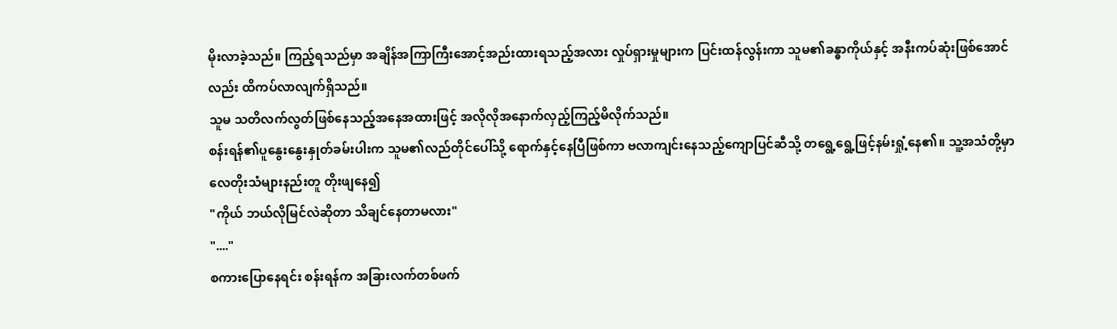မိုးလာခဲ့သည်။ ကြည့်ရသည်မှာ အချိန်အကြာကြီးအောင့်အည်းထားရသည့်အလား လှုပ်ရှားမှုများက ပြင်းထန်လွန်းကာ သူမ၏ခန္ဓာကိုယ်နှင့် အနီးကပ်ဆုံးဖြစ်အောင်လည်း ထိကပ်လာလျက်ရှိသည်။
သူမ သတိလက်လွတ်ဖြစ်နေသည့်အနေအထားဖြင့် အလိုလိုအနောက်လှည့်ကြည့်မိလိုက်သည်။
စန်းရန်၏ပူနွေးနွေးနှုတ်ခမ်းပါးက သူမ၏လည်တိုင်ပေါ်သို့ ရောက်နှင့်နေပြီဖြစ်ကာ ဗလာကျင်းနေသည့်ကျောပြင်ဆီသို့ တရွေ့ရွေ့ဖြင့်နမ်းရှုံ့နေ၏။ သူ့အသံတို့မှာ လေတိုးသံများနည်းတူ တိုးဖျနေ၍
"ကိုယ် ဘယ်လိုမြင်လဲဆိုတာ သိချင်နေတာမလား"
"...."
စကားပြောနေရင်း စန်းရန်က အခြားလက်တစ်ဖက်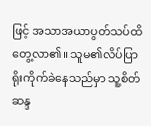ဖြင့် အသာအယာပွတ်သပ်ထိတွေ့လာ၏။ သူမ၏လိပ်ပြာရိုးကိုက်ခဲနေသည်မှာ သူ့စိတ်ဆန္ဒ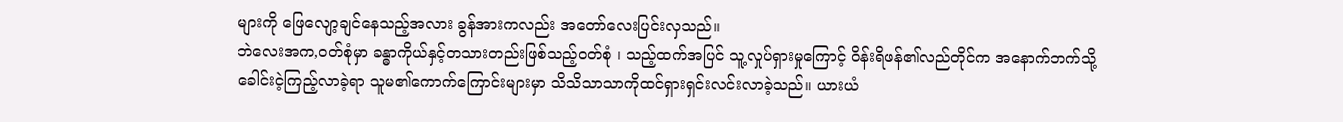များကို ဖြေလျော့ချင်နေသည့်အလား ခွန်အားကလည်း အတော်လေးပြင်းလှသည်။
ဘဲလေးအက,ဝတ်စုံမှာ ခန္ဓာကိုယ်နှင့်တသားတည်းဖြစ်သည့်ဝတ်စုံ ၊ သည့်ထက်အပြင် သူ့လှုပ်ရှားမှုကြောင့် ဝိန်းရိဖန်၏လည်တိုင်က အနောက်ဘက်သို့ခေါင်းငဲ့ကြည့်လာခဲ့ရာ သူမ၏ကောက်ကြောင်းများမှာ သိသိသာသာကိုထင်ရှားရှင်းလင်းလာခဲ့သည်။ ယားယံ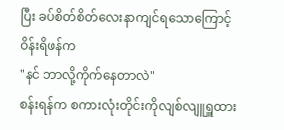ပြီး ခပ်စိတ်စိတ်လေးနာကျင်ရသောကြောင့် ဝိန်းရိဖန်က
"နင် ဘာလို့ကိုက်နေတာလဲ"
စန်းရန်က စကားလုံးတိုင်းကိုလျစ်လျူရှူထား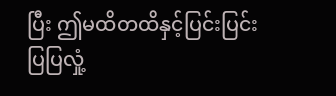ပြီး ဤမထိတထိနှင့်ပြင်းပြင်းပြပြလှုံ့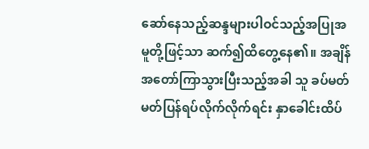ဆော်နေသည့်ဆန္ဒများပါဝင်သည့်အပြုအမူတို့ဖြင့်သာ ဆက်၍ထိတွေ့နေ၏။ အချိန်အတော်ကြာသွားပြီးသည့်အခါ သူ ခပ်မတ်မတ်ပြန်ရပ်လိုက်လိုက်ရင်း နှာခေါင်းထိပ်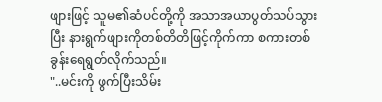ဖျားဖြင့် သူမ၏ဆံပင်တို့ကို အသာအယာပွတ်သပ်သွားပြီး နားရွက်ဖျားကိုတစ်တိတိဖြင့်ကိုက်ကာ စကားတစ်ခွန်းရေရွတ်လိုက်သည်။
"..မင်းကို ဖွက်ပြီးသိမ်း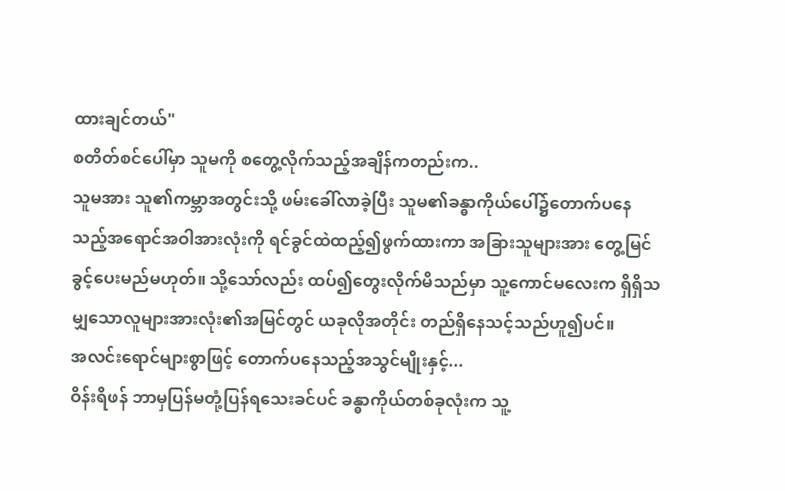ထားချင်တယ်"
စတိတ်စင်ပေါ်မှာ သူမကို စတွေ့လိုက်သည့်အချိန်ကတည်းက..
သူမအား သူ၏ကမ္ဘာအတွင်းသို့ ဖမ်းခေါ်လာခဲ့ပြီး သူမ၏ခန္ဓာကိုယ်ပေါ်၌တောက်ပနေသည့်အရောင်အဝါအားလုံးကို ရင်ခွင်ထဲထည့်၍ဖွက်ထားကာ အခြားသူများအား တွေ့မြင်ခွင့်ပေးမည်မဟုတ်။ သို့သော်လည်း ထပ်၍တွေးလိုက်မိသည်မှာ သူ့ကောင်မလေးက ရှိရှိသမျှသောလူများအားလုံး၏အမြင်တွင် ယခုလိုအတိုင်း တည်ရှိနေသင့်သည်ဟူ၍ပင်။
အလင်းရောင်များစွာဖြင့် တောက်ပနေသည့်အသွင်မျိုးနှင့်...
ဝိန်းရိဖန် ဘာမှပြန်မတုံ့ပြန်ရသေးခင်ပင် ခန္ဓာကိုယ်တစ်ခုလုံးက သူ့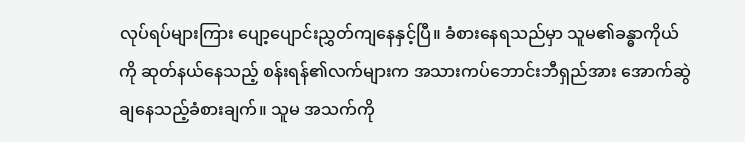လုပ်ရပ်များကြား ပျော့ပျောင်းညွှတ်ကျနေနှင့်ပြီ။ ခံစားနေရသည်မှာ သူမ၏ခန္ဓာကိုယ်ကို ဆုတ်နယ်နေသည့် စန်းရန်၏လက်များက အသားကပ်ဘောင်းဘီရှည်အား အောက်ဆွဲချနေသည့်ခံစားချက်။ သူမ အသက်ကို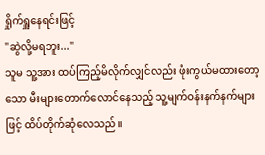ရှိုက်ရှူနေရင်းဖြင့်
"ဆွဲလို့မရဘူး..."
သူမ သူ့အား ထပ်ကြည့်မိလိုက်လျှင်လည်း ဖုံးကွယ်မထားတော့သော မီးများတောက်လောင်နေသည့် သူ့မျက်ဝန်းနက်နက်များဖြင့် ထိပ်တိုက်ဆုံလေသည်။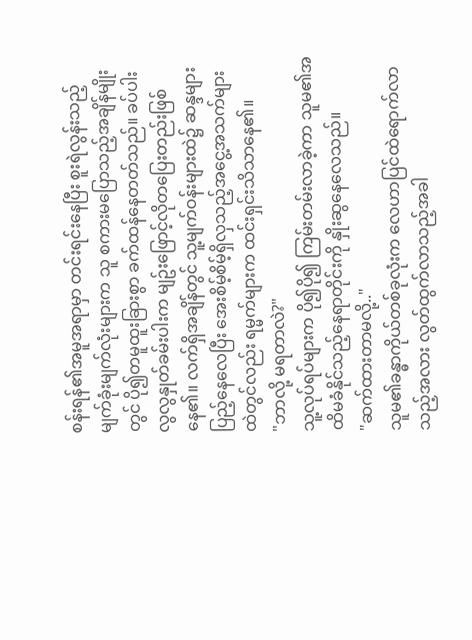စန်းရန်၏အမူအရာမှာ တင်းရင်းနေပြီး စူးရဲလွန်းသည့်မျက်ခုံးမျက်လုံးများက သူ စကားမပြောသည့်အချိန်မျိုးတွင် ပို၍တမူထူးခြားစွာ ခက်ထန်နေတတ်သည်။ ခပ်ပါးလွလွနှုတ်ခမ်းပါးက မျဥ်းဖြောင့်လိုတပြေးတည်းဖြစ်နေ၏။ လက်ရှိအချိန်တွင် သူ့မျက်ဝန်းများထဲ၌ ဆန္ဒများပြည့်နေလေပြီး အေးစိမ့်စိမ့်ရှိလှသည့်အငွေ့အသက်များထဲတွင်လည်း ရမ္မက်များက ထင်းရှင်းသိသာနေ၏။
"ဘာလို့ မရတာလဲ?"
သူ့လုပ်ရပ်များက ပို၍ပို၍ ကြမ်းတမ်းလာခဲ့ကာ သူမ၏အထိမခံနိုင်သည့်နေရာတိုင်းကို နှိုးဆွနေလေသည်။
"ဆက်ထားတာမလို့.."
သူမ၏ခန္ဓာကိုယ်တစ်ခုလုံးက လေဟာပြင်ထဲရောက်လာသည့်အလား လွတ်ထွက်လာသည့်အခါ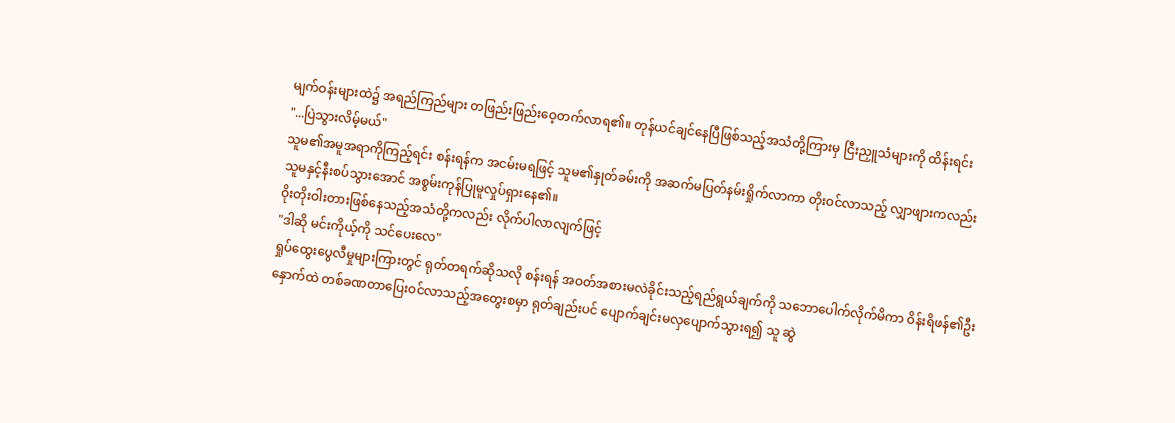မျက်ဝန်းများထဲ၌ အရည်ကြည်များ တဖြည်းဖြည်းဝေ့တက်လာရ၏။ တုန်ယင်ချင်နေပြီဖြစ်သည့်အသံတို့ကြားမှ ငြီးညှူသံများကို ထိန်းရင်း
"...ပြဲသွားလိမ့်မယ်"
သူမ၏အမူအရာကိုကြည့်ရင်း စန်းရန်က အငမ်းမရဖြင့် သူမ၏နှုတ်ခမ်းကို အဆက်မပြတ်နမ်းရှိုက်လာကာ တိုးဝင်လာသည့် လျှာဖျားကလည်း သူမနှင့်နီးစပ်သွားအောင် အစွမ်းကုန်ပြုမူလှုပ်ရှားနေ၏။
ဝိုးတိုးဝါးတားဖြစ်နေသည့်အသံတို့ကလည်း လိုက်ပါလာလျက်ဖြင့်
"ဒါဆို မင်းကိုယ့်ကို သင်ပေးလေ"
ရှုပ်ထွေးပွေလီမှုများကြားတွင် ရုတ်တရက်ဆိုသလို စန်းရန် အဝတ်အစားမလဲခိုင်းသည့်ရည်ရွယ်ချက်ကို သဘောပေါက်လိုက်မိကာ ဝိန်းရိဖန်၏ဦးနှောက်ထဲ တစ်ခဏတာပြေးဝင်လာသည့်အတွေးစမှာ ရုတ်ချည်းပင် ပျောက်ချင်းမလှပျောက်သွားရ၍ သူ ဆွဲ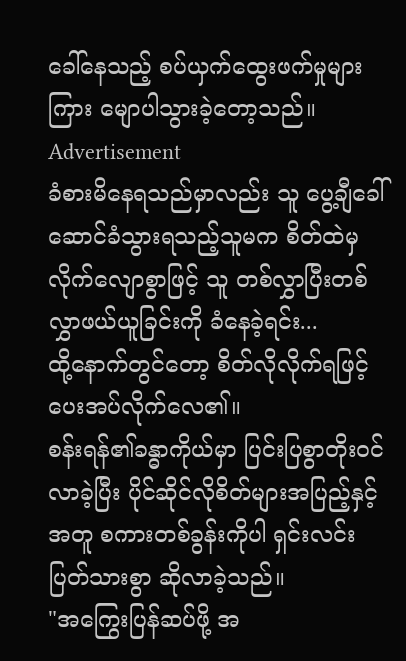ခေါ်နေသည့် စပ်ယှက်ထွေးဖက်မှုများကြား မျောပါသွားခဲ့တော့သည်။
Advertisement
ခံစားမိနေရသည်မှာလည်း သူ ပွေ့ချီခေါ်ဆောင်ခံသွားရသည့်သူမက စိတ်ထဲမှလိုက်လျောစွာဖြင့် သူ တစ်လွှာပြီးတစ်လွှာဖယ်ယူခြင်းကို ခံနေခဲ့ရင်း...
ထို့နောက်တွင်တော့ စိတ်လိုလိုက်ရဖြင့် ပေးအပ်လိုက်လေ၏။
စန်းရန်၏ခန္ဓာကိုယ်မှာ ပြင်းပြစွာတိုးဝင်လာခဲ့ပြီး ပိုင်ဆိုင်လိုစိတ်များအပြည့်နှင့်အတူ စကားတစ်ခွန်းကိုပါ ရှင်းလင်းပြတ်သားစွာ ဆိုလာခဲ့သည်။
"အကြွေးပြန်ဆပ်ဖို့ အ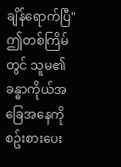ချိန်ရောက်ပြီ"
ဤတစ်ကြိမ်တွင် သူမ၏ခန္ဓာကိုယ်အခြေအနေကိုစဥ်းစားပေး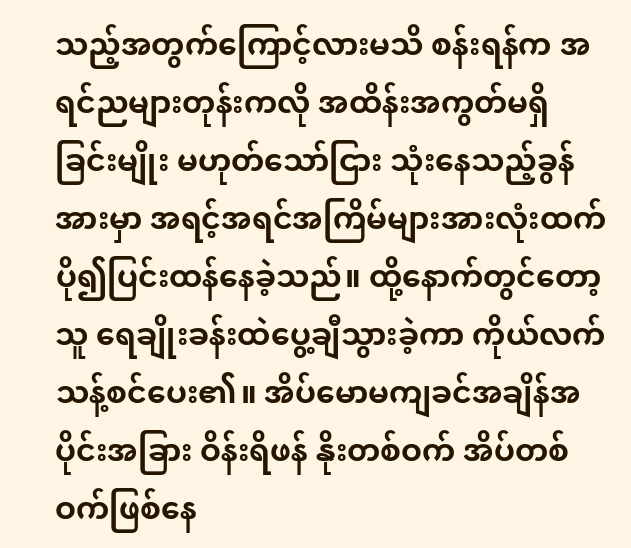သည့်အတွက်ကြောင့်လားမသိ စန်းရန်က အရင်ညများတုန်းကလို အထိန်းအကွတ်မရှိခြင်းမျိုး မဟုတ်သော်ငြား သုံးနေသည့်ခွန်အားမှာ အရင့်အရင်အကြိမ်များအားလုံးထက် ပို၍ပြင်းထန်နေခဲ့သည်။ ထို့နောက်တွင်တော့ သူ ရေချိုးခန်းထဲပွေ့ချီသွားခဲ့ကာ ကိုယ်လက်သန့်စင်ပေး၏။ အိပ်မောမကျခင်အချိန်အပိုင်းအခြား ဝိန်းရိဖန် နိုးတစ်ဝက် အိပ်တစ်ဝက်ဖြစ်နေ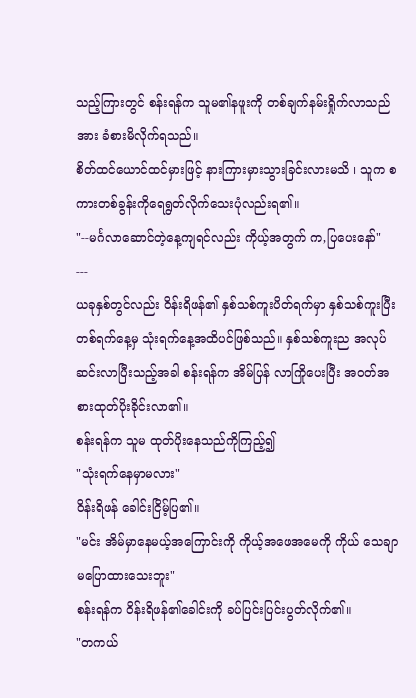သည့်ကြားတွင် စန်းရန်က သူမ၏နဖူးကို တစ်ချက်နမ်းရှိုက်လာသည်အား ခံစားမိလိုက်ရသည်။
စိတ်ထင်ယောင်ထင်မှားဖြင့် နားကြားမှားသွားခြင်းလားမသိ ၊ သူက စကားတစ်ခွန်းကိုရေရွတ်လိုက်သေးပုံလည်းရ၏။
"--မင်္ဂလာဆောင်တဲ့နေ့ကျရင်လည်း ကိုယ့်အတွက် က,ပြပေးနော်"
---
ယခုနှစ်တွင်လည်း ဝိန်းရိဖန်၏ နှစ်သစ်ကူးပိတ်ရက်မှာ နှစ်သစ်ကူးပြီးတစ်ရက်နေ့မှ သုံးရက်နေ့အထိပင်ဖြစ်သည်။ နှစ်သစ်ကူးည အလုပ်ဆင်းလာပြီးသည့်အခါ စန်းရန်က အိမ်ပြန် လာကြိုပေးပြီး အဝတ်အစားထုတ်ပိုးခိုင်းလာ၏။
စန်းရန်က သူမ ထုတ်ပိုးနေသည်ကိုကြည့်၍
"သုံးရက်နေမှာမလား"
ဝိန်းရိဖန် ခေါင်းငြိမ့်ပြ၏။
"မင်း အိမ်မှာနေမယ့်အကြောင်းကို ကိုယ့်အဖေအမေကို ကိုယ် သေချာမပြောထားသေးဘူး"
စန်းရန်က ဝိန်းရိဖန်၏ခေါင်းကို ခပ်ပြင်းပြင်းပွတ်လိုက်၏။
"တကယ်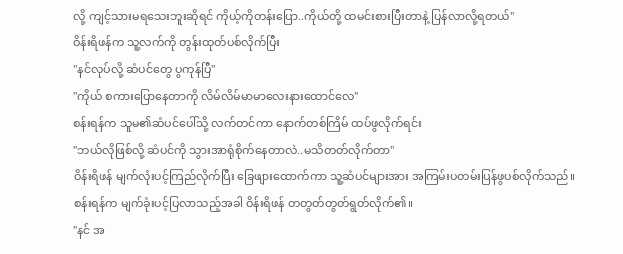လို့ ကျင့်သားမရသေးဘူးဆိုရင် ကိုယ့်ကိုတန်းပြော..ကိုယ်တို့ ထမင်းစားပြီးတာနဲ့ ပြန်လာလို့ရတယ်"
ဝိန်းရိဖန်က သူ့လက်ကို တွန်းထုတ်ပစ်လိုက်ပြီး
"နင်လုပ်လို့ ဆံပင်တွေ ပွကုန်ပြီ"
"ကိုယ် စကားပြောနေတာကို လိမ်လိမ်မာမာလေးနားထောင်လေ"
စန်းရန်က သူမ၏ဆံပင်ပေါ်သို့ လက်တင်ကာ နောက်တစ်ကြိမ် ထပ်ဖွလိုက်ရင်း
"ဘယ်လိုဖြစ်လို့ ဆံပင်ကို သွားအာရုံစိုက်နေတာလဲ..မသိတတ်လိုက်တာ"
ဝိန်းရိဖန် မျက်လုံးပင့်ကြည်လိုက်ပြီး ခြေဖျားထောက်ကာ သူ့ဆံပင်များအား အကြမ်းပတမ်းပြန်ဖွပစ်လိုက်သည်။
စန်းရန်က မျက်ခုံးပင့်ပြလာသည့်အခါ ဝိန်းရိဖန် တတွတ်တွတ်ရွတ်လိုက်၏။
"နင် အ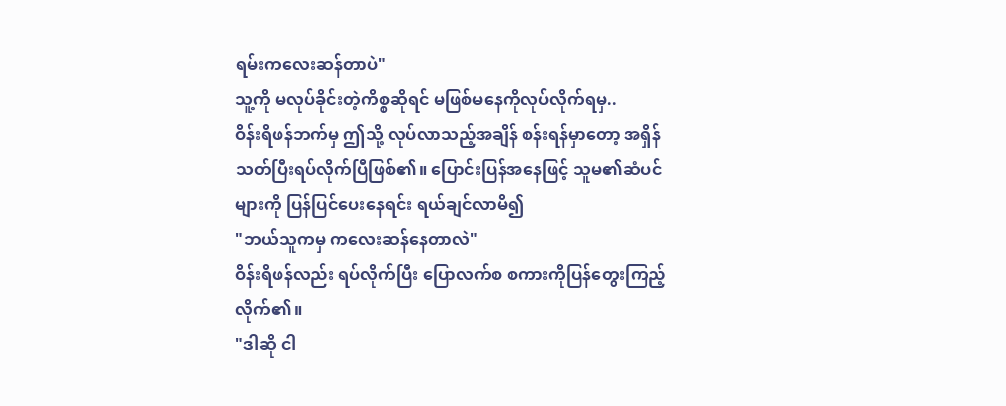ရမ်းကလေးဆန်တာပဲ"
သူ့ကို မလုပ်ခိုင်းတဲ့ကိစ္စဆိုရင် မဖြစ်မနေကိုလုပ်လိုက်ရမှ..
ဝိန်းရိဖန်ဘက်မှ ဤသို့ လုပ်လာသည့်အချိန် စန်းရန်မှာတော့ အရှိန်သတ်ပြီးရပ်လိုက်ပြီဖြစ်၏။ ပြောင်းပြန်အနေဖြင့် သူမ၏ဆံပင်များကို ပြန်ပြင်ပေးနေရင်း ရယ်ချင်လာမိ၍
"ဘယ်သူကမှ ကလေးဆန်နေတာလဲ"
ဝိန်းရိဖန်လည်း ရပ်လိုက်ပြီး ပြောလက်စ စကားကိုပြန်တွေးကြည့်လိုက်၏။
"ဒါဆို ငါ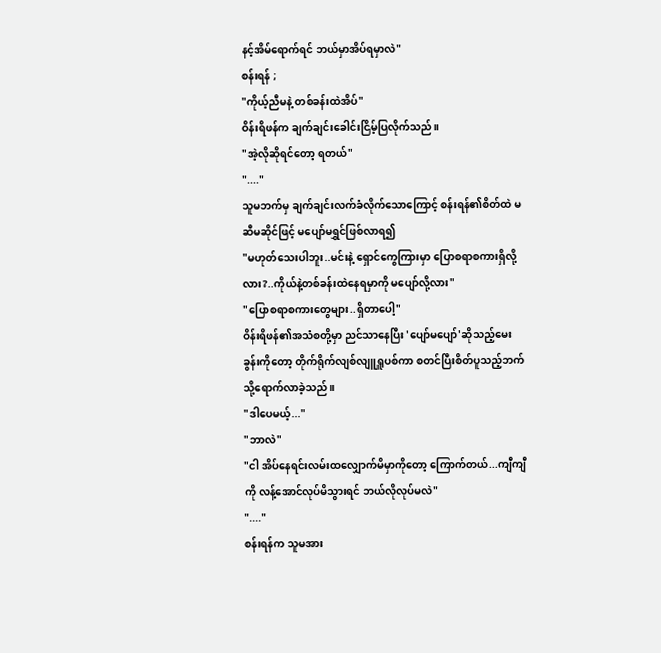နင့်အိမ်ရောက်ရင် ဘယ်မှာအိပ်ရမှာလဲ"
စန်းရန် ;
"ကိုယ့်ညီမနဲ့ တစ်ခန်းထဲအိပ်"
ဝိန်းရိဖန်က ချက်ချင်းခေါင်းငြိမ့်ပြလိုက်သည်။
"အဲ့လိုဆိုရင်တော့ ရတယ်"
"...."
သူမဘက်မှ ချက်ချင်းလက်ခံလိုက်သောကြောင့် စန်းရန်၏စိတ်ထဲ မဆီမဆိုင်ဖြင့် မပျော်မရွှင်ဖြစ်လာရ၍
"မဟုတ်သေးပါဘူး..မင်းနဲ့ ရှောင်ကွေကြားမှာ ပြောစရာစကားရှိလို့လား?..ကိုယ်နဲ့တစ်ခန်းထဲနေရမှာကို မပျော်လို့လား"
"ပြောစရာစကားတွေများ..ရှိတာပေါ့"
ဝိန်းရိဖန်၏အသံစတို့မှာ ညင်သာနေပြီး 'ပျော်မပျော်'ဆိုသည့်မေးခွန်းကိုတော့ တိုက်ရိုက်လျစ်လျူရှူပစ်ကာ စတင်ပြီးစိတ်ပူသည့်ဘက်သို့ရောက်လာခဲ့သည်။
"ဒါပေမယ့်..."
"ဘာလဲ"
"ငါ အိပ်နေရင်းလမ်းထလျှောက်မိမှာကိုတော့ ကြောက်တယ်...ကျီကျီကို လန့်အောင်လုပ်မိသွားရင် ဘယ်လိုလုပ်မလဲ"
"...."
စန်းရန်က သူမအား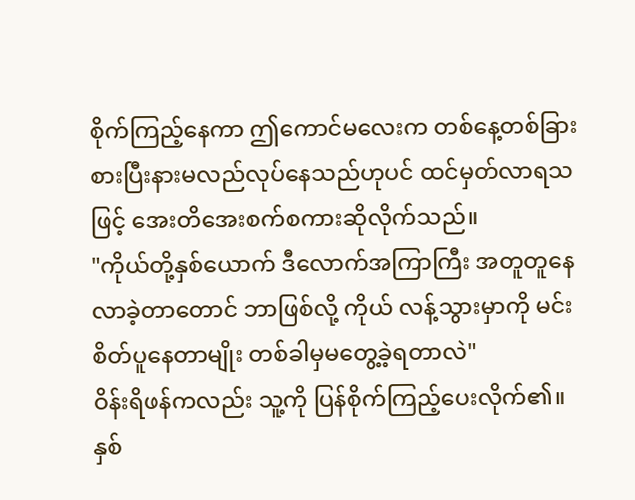စိုက်ကြည့်နေကာ ဤကောင်မလေးက တစ်နေ့တစ်ခြား စားပြီးနားမလည်လုပ်နေသည်ဟုပင် ထင်မှတ်လာရသဖြင့် အေးတိအေးစက်စကားဆိုလိုက်သည်။
"ကိုယ်တို့နှစ်ယောက် ဒီလောက်အကြာကြီး အတူတူနေလာခဲ့တာတောင် ဘာဖြစ်လို့ ကိုယ် လန့်သွားမှာကို မင်း စိတ်ပူနေတာမျိုး တစ်ခါမှမတွေ့ခဲ့ရတာလဲ"
ဝိန်းရိဖန်ကလည်း သူ့ကို ပြန်စိုက်ကြည့်ပေးလိုက်၏။
နှစ်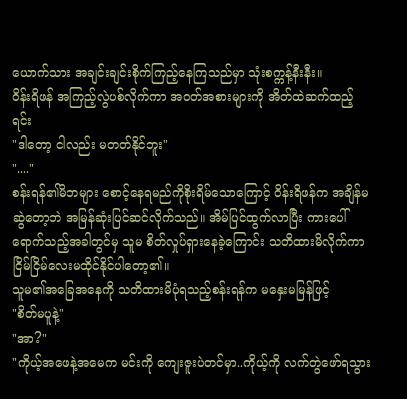ယောက်သား အချင်းချင်းစိုက်ကြည့်နေကြသည်မှာ သုံးစက္ကန့်နီးနီး။
ဝိန်းရိဖန် အကြည့်လွဲပစ်လိုက်ကာ အဝတ်အစားများကို အိတ်ထဲဆက်ထည့်ရင်း
"ဒါတော့ ငါလည်း မတတ်နိုင်ဘူး"
"...."
စန်းရန်၏မိဘများ စောင့်နေရမည်ကိုစိုးရိမ်သောကြောင့် ဝိန်းရိဖန်က အချိန်မဆွဲတော့ဘဲ အမြန်ဆုံးပြင်ဆင်လိုက်သည်။ အိမ်ပြင်ထွက်လာပြီး ကားပေါ်ရောက်သည့်အခါတွင်မှ သူမ စိတ်လှုပ်ရှားနေခဲ့ကြောင်း သတိထားမိလိုက်ကာ ငြိမ်ငြိမ်လေးမထိုင်နိုင်ပါတော့၏။
သူမ၏အခြေအနေကို သတိထားမိပုံရသည့်စန်းရန်က မနှေးမမြန်ဖြင့်
"စိတ်မပူနဲ့"
"အာ?"
"ကိုယ့်အဖေနဲ့အမေက မင်းကို ကျေးဇူးပဲတင်မှာ..ကိုယ့်ကို လက်တွဲဖော်ရသွား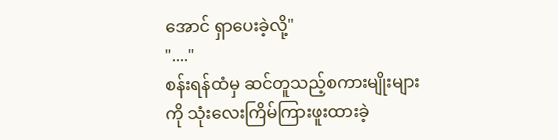အောင် ရှာပေးခဲ့လို့"
"...."
စန်းရန်ထံမှ ဆင်တူသည့်စကားမျိုးများကို သုံးလေးကြိမ်ကြားဖူးထားခဲ့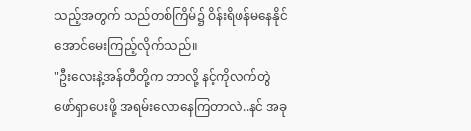သည့်အတွက် သည်တစ်ကြိမ်၌ ဝိန်းရိဖန်မနေနိုင်အောင်မေးကြည့်လိုက်သည်။
"ဦးလေးနဲ့အန်တီတို့က ဘာလို့ နင့်ကိုလက်တွဲဖော်ရှာပေးဖို့ အရမ်းလောနေကြတာလဲ..နင် အခု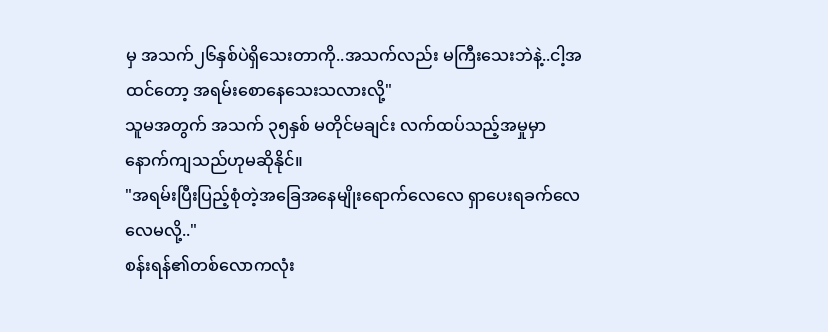မှ အသက်၂၆နှစ်ပဲရှိသေးတာကို..အသက်လည်း မကြီးသေးဘဲနဲ့..ငါ့အထင်တော့ အရမ်းစောနေသေးသလားလို့"
သူမအတွက် အသက် ၃၅နှစ် မတိုင်မချင်း လက်ထပ်သည့်အမှုမှာ နောက်ကျသည်ဟုမဆိုနိုင်။
"အရမ်းပြီးပြည့်စုံတဲ့အခြေအနေမျိုးရောက်လေလေ ရှာပေးရခက်လေလေမလို့.."
စန်းရန်၏တစ်လောကလုံး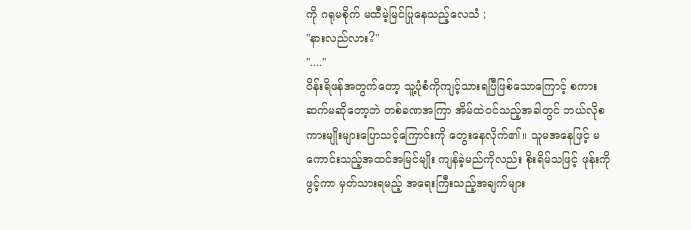ကို ဂရုမစိုက် မထီမဲ့မြင်ပြုနေသည့်လေသံ ;
"နားလည်လား?"
"...."
ဝိန်းရိဖန်အတွက်တော့ သူ့ပုံစံကိုကျင့်သားရပြီဖြစ်သောကြောင့် စကားဆက်မဆိုတော့ဘဲ တစ်ခဏအကြာ အိမ်ထဲဝင်သည့်အခါတွင် ဘယ်လိုစကားမျိုးများပြောသင့်ကြောင်းကို တွေးနေလိုက်၏။ သူမအနေဖြင့် မကောင်းသည့်အထင်အမြင်မျိုး ကျန်ခဲ့မည်ကိုလည်း စိုးရိမ်သဖြင့် ဖုန်းကိုဖွင့်ကာ မှတ်သားရမည့် အရေးကြီးသည့်အချက်များ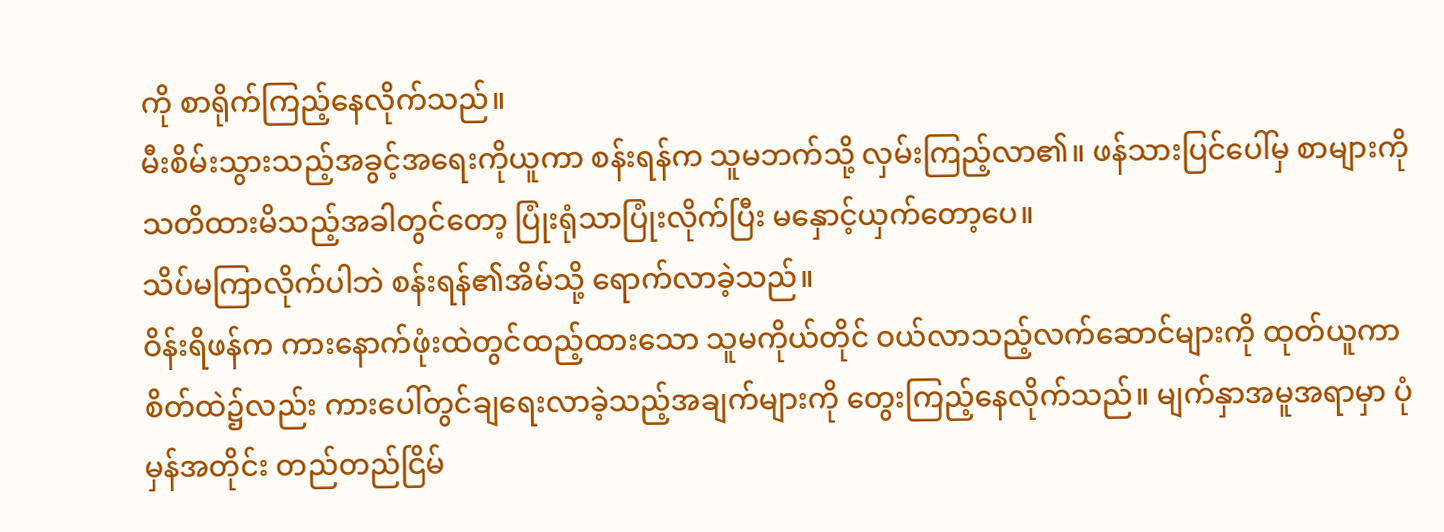ကို စာရိုက်ကြည့်နေလိုက်သည်။
မီးစိမ်းသွားသည့်အခွင့်အရေးကိုယူကာ စန်းရန်က သူမဘက်သို့ လှမ်းကြည့်လာ၏။ ဖန်သားပြင်ပေါ်မှ စာများကို သတိထားမိသည့်အခါတွင်တော့ ပြုံးရုံသာပြုံးလိုက်ပြီး မနှောင့်ယှက်တော့ပေ။
သိပ်မကြာလိုက်ပါဘဲ စန်းရန်၏အိမ်သို့ ရောက်လာခဲ့သည်။
ဝိန်းရိဖန်က ကားနောက်ဖုံးထဲတွင်ထည့်ထားသော သူမကိုယ်တိုင် ဝယ်လာသည့်လက်ဆောင်များကို ထုတ်ယူကာ စိတ်ထဲ၌လည်း ကားပေါ်တွင်ချရေးလာခဲ့သည့်အချက်များကို တွေးကြည့်နေလိုက်သည်။ မျက်နှာအမူအရာမှာ ပုံမှန်အတိုင်း တည်တည်ငြိမ်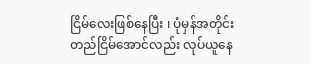ငြိမ်လေးဖြစ်နေပြီး ၊ ပုံမှန်အတိုင်း တည်ငြိမ်အောင်လည်း လုပ်ယူနေ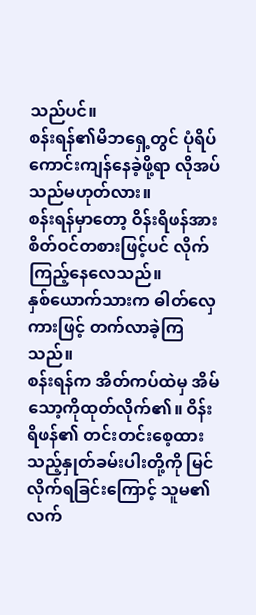သည်ပင်။
စန်းရန်၏မိဘရှေ့တွင် ပုံရိပ်ကောင်းကျန်နေခဲ့ဖို့ရာ လိုအပ်သည်မဟုတ်လား။
စန်းရန်မှာတော့ ဝိန်းရိဖန်အား စိတ်ဝင်တစားဖြင့်ပင် လိုက်ကြည့်နေလေသည်။
နှစ်ယောက်သားက ဓါတ်လှေကားဖြင့် တက်လာခဲ့ကြသည်။
စန်းရန်က အိတ်ကပ်ထဲမှ အိမ်သော့ကိုထုတ်လိုက်၏။ ဝိန်းရိဖန်၏ တင်းတင်းစေ့ထားသည့်နှုတ်ခမ်းပါးတို့ကို မြင်လိုက်ရခြင်းကြောင့် သူမ၏လက်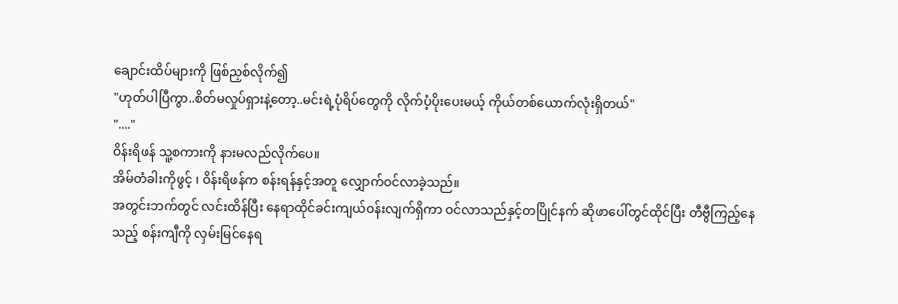ချောင်းထိပ်များကို ဖြစ်ညှစ်လိုက်၍
"ဟုတ်ပါပြီကွာ..စိတ်မလှုပ်ရှားနဲ့တော့..မင်းရဲ့ပုံရိပ်တွေကို လိုက်ပံ့ပိုးပေးမယ့် ကိုယ်တစ်ယောက်လုံးရှိတယ်"
"...."
ဝိန်းရိဖန် သူ့စကားကို နားမလည်လိုက်ပေ။
အိမ်တံခါးကိုဖွင့် ၊ ဝိန်းရိဖန်က စန်းရန်နှင့်အတူ လျှောက်ဝင်လာခဲ့သည်။
အတွင်းဘက်တွင် လင်းထိန်ပြီး နေရာထိုင်ခင်းကျယ်ဝန်းလျက်ရှိကာ ဝင်လာသည်နှင့်တပြိုင်နက် ဆိုဖာပေါ်တွင်ထိုင်ပြီး တီဗွီကြည့်နေသည့် စန်းကျီကို လှမ်းမြင်နေရ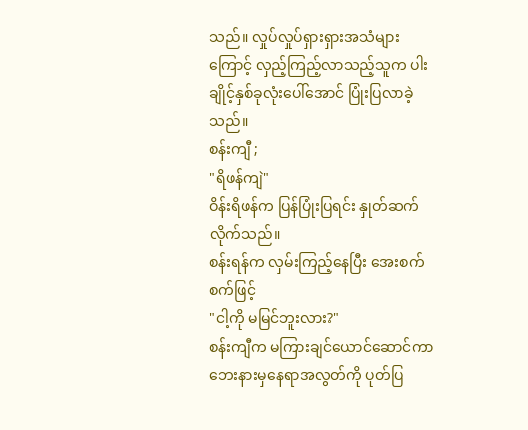သည်။ လှုပ်လှုပ်ရှားရှားအသံများကြောင့် လှည့်ကြည့်လာသည့်သူက ပါးချိုင့်နှစ်ခုလုံးပေါ်အောင် ပြုံးပြလာခဲ့သည်။
စန်းကျီ ;
"ရိဖန်ကျဲ"
ဝိန်းရိဖန်က ပြန်ပြုံးပြရင်း နှုတ်ဆက်လိုက်သည်။
စန်းရန်က လှမ်းကြည့်နေပြီး အေးစက်စက်ဖြင့်
"ငါ့ကို မမြင်ဘူးလား?"
စန်းကျီက မကြားချင်ယောင်ဆောင်ကာ ဘေးနားမှနေရာအလွတ်ကို ပုတ်ပြ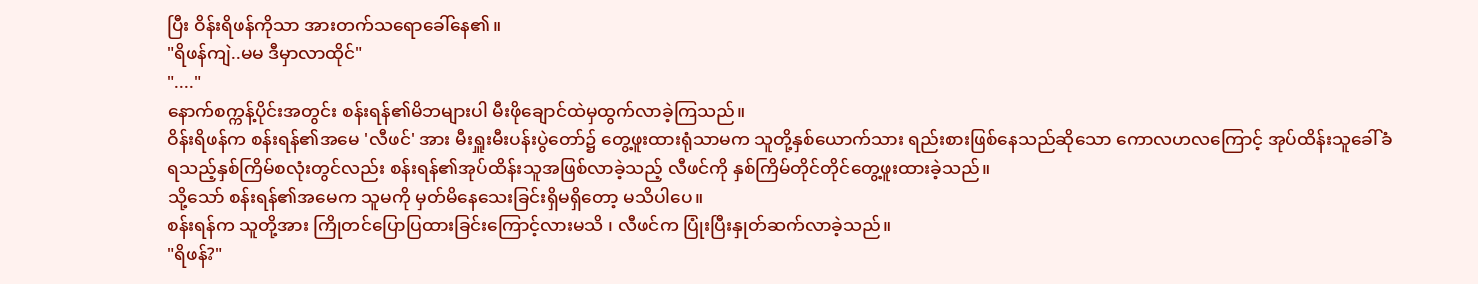ပြီး ဝိန်းရိဖန်ကိုသာ အားတက်သရောခေါ်နေ၏။
"ရိဖန်ကျဲ..မမ ဒီမှာလာထိုင်"
"...."
နောက်စက္ကန့်ပိုင်းအတွင်း စန်းရန်၏မိဘများပါ မီးဖိုချောင်ထဲမှထွက်လာခဲ့ကြသည်။
ဝိန်းရိဖန်က စန်းရန်၏အမေ 'လီဖင်' အား မီးရှူးမီးပန်းပွဲတော်၌ တွေ့ဖူးထားရုံသာမက သူတို့နှစ်ယောက်သား ရည်းစားဖြစ်နေသည်ဆိုသော ကောလဟလကြောင့် အုပ်ထိန်းသူခေါ်ခံရသည့်နှစ်ကြိမ်စလုံးတွင်လည်း စန်းရန်၏အုပ်ထိန်းသူအဖြစ်လာခဲ့သည့် လီဖင်ကို နှစ်ကြိမ်တိုင်တိုင်တွေ့ဖူးထားခဲ့သည်။
သို့သော် စန်းရန်၏အမေက သူမကို မှတ်မိနေသေးခြင်းရှိမရှိတော့ မသိပါပေ။
စန်းရန်က သူတို့အား ကြိုတင်ပြောပြထားခြင်းကြောင့်လားမသိ ၊ လီဖင်က ပြုံးပြီးနှုတ်ဆက်လာခဲ့သည်။
"ရိဖန်?"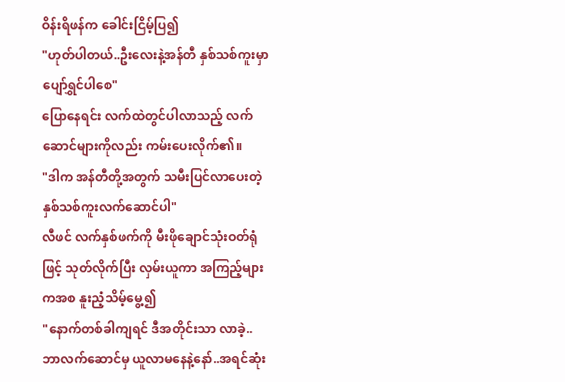ဝိန်းရိဖန်က ခေါင်းငြိမ့်ပြ၍
"ဟုတ်ပါတယ်..ဦးလေးနဲ့အန်တီ နှစ်သစ်ကူးမှာ ပျော်ရွှင်ပါစေ"
ပြောနေရင်း လက်ထဲတွင်ပါလာသည့် လက်ဆောင်များကိုလည်း ကမ်းပေးလိုက်၏။
"ဒါက အန်တီတို့အတွက် သမီးပြင်လာပေးတဲ့ နှစ်သစ်ကူးလက်ဆောင်ပါ"
လီဖင် လက်နှစ်ဖက်ကို မီးဖိုချောင်သုံးဝတ်ရုံဖြင့် သုတ်လိုက်ပြီး လှမ်းယူကာ အကြည့်များကအစ နူးညံ့သိမ့်မွေ့၍
"နောက်တစ်ခါကျရင် ဒီအတိုင်းသာ လာခဲ့..ဘာလက်ဆောင်မှ ယူလာမနေနဲ့နော်..အရင်ဆုံး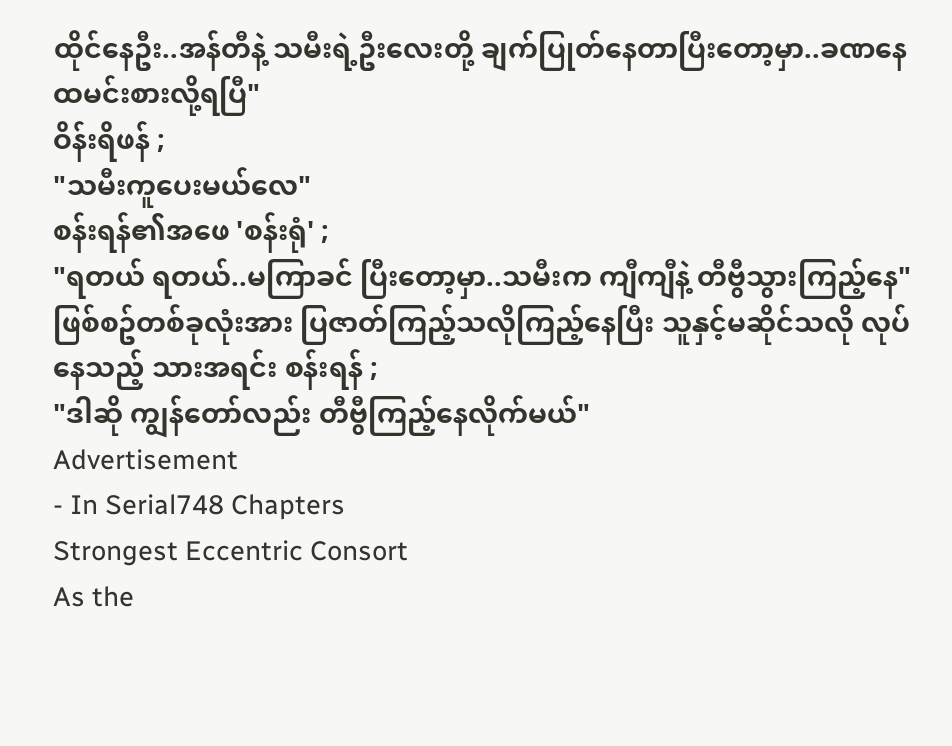ထိုင်နေဦး..အန်တီနဲ့ သမီးရဲ့ဦးလေးတို့ ချက်ပြုတ်နေတာပြီးတော့မှာ..ခဏနေ ထမင်းစားလို့ရပြီ"
ဝိန်းရိဖန် ;
"သမီးကူပေးမယ်လေ"
စန်းရန်၏အဖေ 'စန်းရုံ' ;
"ရတယ် ရတယ်..မကြာခင် ပြီးတော့မှာ..သမီးက ကျီကျီနဲ့ တီဗွီသွားကြည့်နေ"
ဖြစ်စဥ်တစ်ခုလုံးအား ပြဇာတ်ကြည့်သလိုကြည့်နေပြီး သူနှင့်မဆိုင်သလို လုပ်နေသည့် သားအရင်း စန်းရန် ;
"ဒါဆို ကျွန်တော်လည်း တီဗွီကြည့်နေလိုက်မယ်"
Advertisement
- In Serial748 Chapters
Strongest Eccentric Consort
As the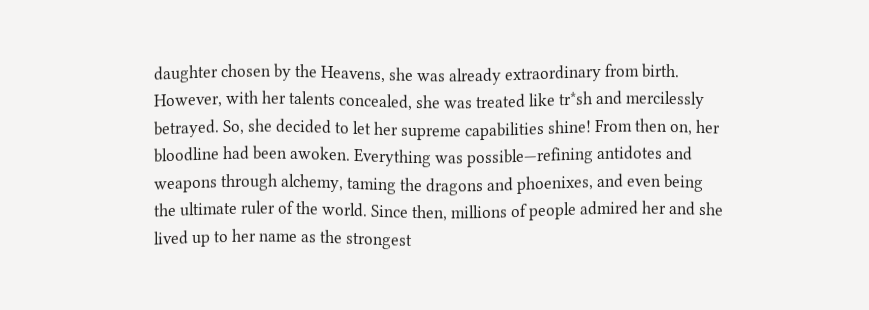daughter chosen by the Heavens, she was already extraordinary from birth. However, with her talents concealed, she was treated like tr*sh and mercilessly betrayed. So, she decided to let her supreme capabilities shine! From then on, her bloodline had been awoken. Everything was possible—refining antidotes and weapons through alchemy, taming the dragons and phoenixes, and even being the ultimate ruler of the world. Since then, millions of people admired her and she lived up to her name as the strongest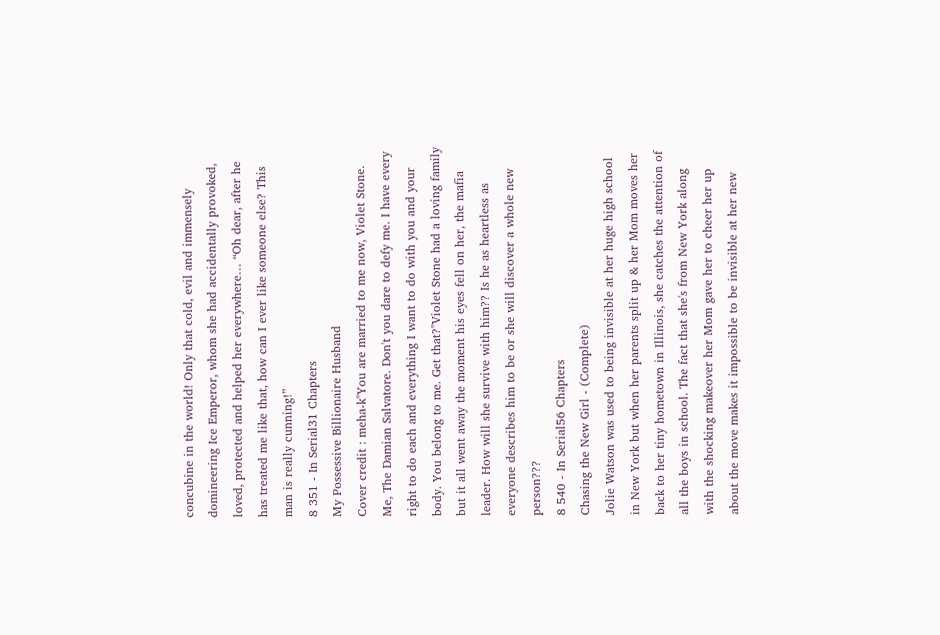concubine in the world! Only that cold, evil and immensely domineering Ice Emperor, whom she had accidentally provoked, loved, protected and helped her everywhere… “Oh dear, after he has treated me like that, how can I ever like someone else? This man is really cunning!”
8 351 - In Serial31 Chapters
My Possessive Billionaire Husband
Cover credit : meha-k"You are married to me now, Violet Stone. Me, The Damian Salvatore. Don't you dare to defy me. I have every right to do each and everything I want to do with you and your body. You belong to me. Get that?"Violet Stone had a loving family but it all went away the moment his eyes fell on her, the mafia leader. How will she survive with him?? Is he as heartless as everyone describes him to be or she will discover a whole new person???
8 540 - In Serial56 Chapters
Chasing the New Girl - (Complete)
Jolie Watson was used to being invisible at her huge high school in New York but when her parents split up & her Mom moves her back to her tiny hometown in Illinois, she catches the attention of all the boys in school. The fact that she's from New York along with the shocking makeover her Mom gave her to cheer her up about the move makes it impossible to be invisible at her new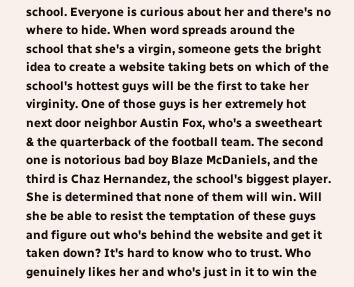school. Everyone is curious about her and there's no where to hide. When word spreads around the school that she's a virgin, someone gets the bright idea to create a website taking bets on which of the school's hottest guys will be the first to take her virginity. One of those guys is her extremely hot next door neighbor Austin Fox, who's a sweetheart & the quarterback of the football team. The second one is notorious bad boy Blaze McDaniels, and the third is Chaz Hernandez, the school's biggest player. She is determined that none of them will win. Will she be able to resist the temptation of these guys and figure out who's behind the website and get it taken down? It's hard to know who to trust. Who genuinely likes her and who's just in it to win the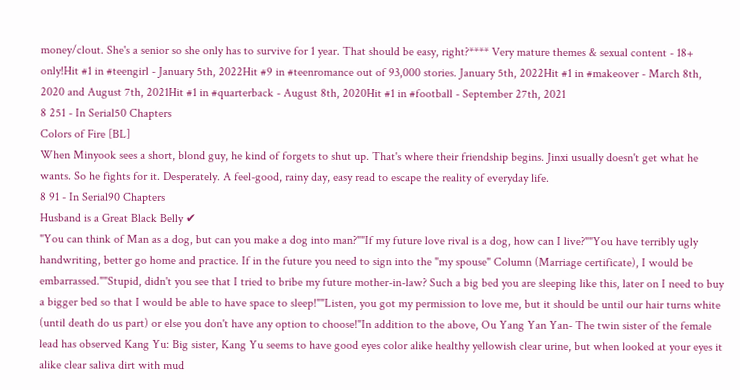money/clout. She's a senior so she only has to survive for 1 year. That should be easy, right?**** Very mature themes & sexual content - 18+ only!Hit #1 in #teengirl - January 5th, 2022Hit #9 in #teenromance out of 93,000 stories. January 5th, 2022Hit #1 in #makeover - March 8th, 2020 and August 7th, 2021Hit #1 in #quarterback - August 8th, 2020Hit #1 in #football - September 27th, 2021
8 251 - In Serial50 Chapters
Colors of Fire [BL]
When Minyook sees a short, blond guy, he kind of forgets to shut up. That's where their friendship begins. Jinxi usually doesn't get what he wants. So he fights for it. Desperately. A feel-good, rainy day, easy read to escape the reality of everyday life.
8 91 - In Serial90 Chapters
Husband is a Great Black Belly ✔
"You can think of Man as a dog, but can you make a dog into man?""If my future love rival is a dog, how can I live?""You have terribly ugly handwriting, better go home and practice. If in the future you need to sign into the "my spouse" Column (Marriage certificate), I would be embarrassed.""Stupid, didn't you see that I tried to bribe my future mother-in-law? Such a big bed you are sleeping like this, later on I need to buy a bigger bed so that I would be able to have space to sleep!""Listen, you got my permission to love me, but it should be until our hair turns white (until death do us part) or else you don't have any option to choose!"In addition to the above, Ou Yang Yan Yan- The twin sister of the female lead has observed Kang Yu: Big sister, Kang Yu seems to have good eyes color alike healthy yellowish clear urine, but when looked at your eyes it alike clear saliva dirt with mud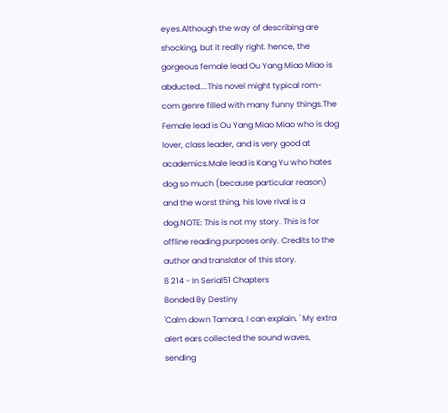eyes.Although the way of describing are shocking, but it really right. hence, the gorgeous female lead Ou Yang Miao Miao is abducted....This novel might typical rom-com genre filled with many funny things.The Female lead is Ou Yang Miao Miao who is dog lover, class leader, and is very good at academics.Male lead is Kang Yu who hates dog so much (because particular reason) and the worst thing, his love rival is a dog.NOTE: This is not my story. This is for offline reading purposes only. Credits to the author and translator of this story.
8 214 - In Serial51 Chapters
Bonded By Destiny
'Calm down Tamara, I can explain. ' My extra alert ears collected the sound waves, sending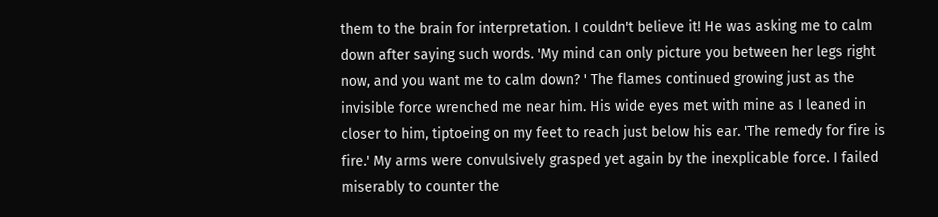them to the brain for interpretation. I couldn't believe it! He was asking me to calm down after saying such words. 'My mind can only picture you between her legs right now, and you want me to calm down? ' The flames continued growing just as the invisible force wrenched me near him. His wide eyes met with mine as I leaned in closer to him, tiptoeing on my feet to reach just below his ear. 'The remedy for fire is fire.' My arms were convulsively grasped yet again by the inexplicable force. I failed miserably to counter the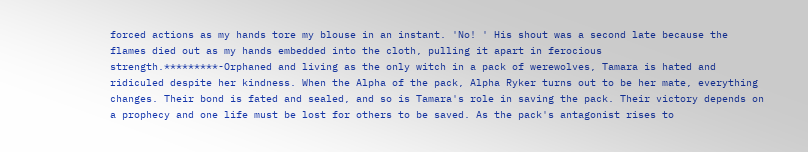forced actions as my hands tore my blouse in an instant. 'No! ' His shout was a second late because the flames died out as my hands embedded into the cloth, pulling it apart in ferocious strength.*********-Orphaned and living as the only witch in a pack of werewolves, Tamara is hated and ridiculed despite her kindness. When the Alpha of the pack, Alpha Ryker turns out to be her mate, everything changes. Their bond is fated and sealed, and so is Tamara's role in saving the pack. Their victory depends on a prophecy and one life must be lost for others to be saved. As the pack's antagonist rises to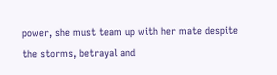power, she must team up with her mate despite the storms, betrayal and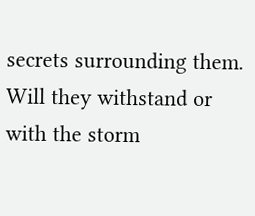secrets surrounding them. Will they withstand or with the storm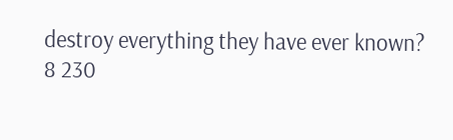destroy everything they have ever known?
8 230